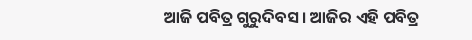ଆଜି ପବିତ୍ର ଗୁରୁଦିବସ। ଆଜିର ଏହି ପବିତ୍ର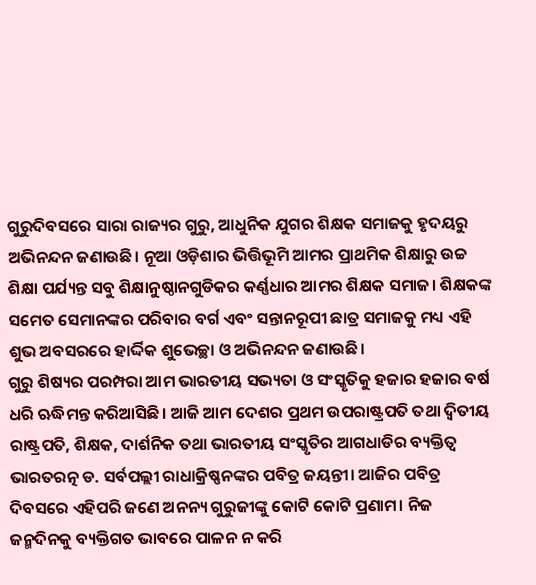ଗୁରୁଦିବସରେ ସାରା ରାଜ୍ୟର ଗୁରୁ, ଆଧୁନିକ ଯୁଗର ଶିକ୍ଷକ ସମାଜକୁ ହୃଦୟରୁ ଅଭିନନ୍ଦନ ଜଣାଉଛି। ନୂଆ ଓଡ଼ିଶାର ଭିତ୍ତିଭୂମି ଆମର ପ୍ରାଥମିକ ଶିକ୍ଷାରୁ ଉଚ୍ଚ ଶିକ୍ଷା ପର୍ଯ୍ୟନ୍ତ ସବୁ ଶିକ୍ଷାନୁଷ୍ଠାନଗୁଡିକର କର୍ଣ୍ଣଧାର ଆମର ଶିକ୍ଷକ ସମାଜ। ଶିକ୍ଷକଙ୍କ ସମେତ ସେମାନଙ୍କର ପରିବାର ବର୍ଗ ଏବଂ ସନ୍ତାନରୂପୀ ଛାତ୍ର ସମାଜକୁ ମଧ୍ୟ ଏହି ଶୁଭ ଅବସରରେ ହାର୍ଦ୍ଦିକ ଶୁଭେଚ୍ଛା ଓ ଅଭିନନ୍ଦନ ଜଣାଉଛି।
ଗୁରୁ ଶିଷ୍ୟର ପରମ୍ପରା ଆମ ଭାରତୀୟ ସଭ୍ୟତା ଓ ସଂସ୍କୃତିକୁ ହଜାର ହଜାର ବର୍ଷ ଧରି ଋଦ୍ଧିମନ୍ତ କରିଆସିଛି। ଆଜି ଆମ ଦେଶର ପ୍ରଥମ ଉପରାଷ୍ଟ୍ରପତି ତଥା ଦ୍ୱିତୀୟ ରାଷ୍ଟ୍ରପତି, ଶିକ୍ଷକ, ଦାର୍ଶନିକ ତଥା ଭାରତୀୟ ସଂସ୍କୃତିର ଆଗଧାଡିର ବ୍ୟକ୍ତିତ୍ୱ ଭାରତରତ୍ନ ଡ. ସର୍ବପଲ୍ଲୀ ରାଧାକ୍ରିଷ୍ଣନଙ୍କର ପବିତ୍ର ଜୟନ୍ତୀ। ଆଜିର ପବିତ୍ର ଦିବସରେ ଏହିପରି ଜଣେ ଅନନ୍ୟ ଗୁରୁଜୀଙ୍କୁ କୋଟି କୋଟି ପ୍ରଣାମ। ନିଜ ଜନ୍ମଦିନକୁ ବ୍ୟକ୍ତିଗତ ଭାବରେ ପାଳନ ନ କରି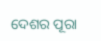ଦେଶର ପୂରା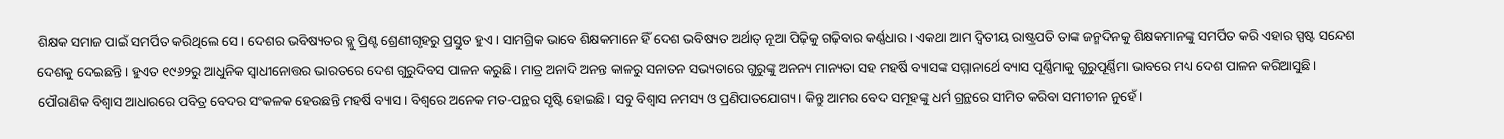ଶିକ୍ଷକ ସମାଜ ପାଇଁ ସମର୍ପିତ କରିଥିଲେ ସେ। ଦେଶର ଭବିଷ୍ୟତର ବ୍ଲୁ ପ୍ରିଣ୍ଟ ଶ୍ରେଣୀଗୃହରୁ ପ୍ରସ୍ତୁତ ହୁଏ। ସାମଗ୍ରିକ ଭାବେ ଶିକ୍ଷକମାନେ ହିଁ ଦେଶ ଭବିଷ୍ୟତ ଅର୍ଥାତ୍ ନୂଆ ପିଢ଼ିକୁ ଗଢ଼ିବାର କର୍ଣ୍ଣଧାର। ଏକଥା ଆମ ଦ୍ୱିତୀୟ ରାଷ୍ଟ୍ରପତି ତାଙ୍କ ଜନ୍ମଦିନକୁ ଶିକ୍ଷକମାନଙ୍କୁ ସମର୍ପିତ କରି ଏହାର ସ୍ପଷ୍ଟ ସନ୍ଦେଶ ଦେଶକୁ ଦେଇଛନ୍ତି। ହୁଏତ ୧୯୬୨ରୁ ଆଧୁନିକ ସ୍ବାଧୀନୋତ୍ତର ଭାରତରେ ଦେଶ ଗୁରୁଦିବସ ପାଳନ କରୁଛି। ମାତ୍ର ଅନାଦି ଅନନ୍ତ କାଳରୁ ସନାତନ ସଭ୍ୟତାରେ ଗୁରୁଙ୍କୁ ଅନନ୍ୟ ମାନ୍ୟତା ସହ ମହର୍ଷି ବ୍ୟାସଙ୍କ ସମ୍ମାନାର୍ଥେ ବ୍ୟାସ ପୂର୍ଣ୍ଣିମାକୁ ଗୁରୁପୂର୍ଣ୍ଣିମା ଭାବରେ ମଧ୍ୟ ଦେଶ ପାଳନ କରିଆସୁଛି।
ପୌରାଣିକ ବିଶ୍ୱାସ ଆଧାରରେ ପବିତ୍ର ବେଦର ସଂକଳକ ହେଉଛନ୍ତି ମହର୍ଷି ବ୍ୟାସ। ବିଶ୍ୱରେ ଅନେକ ମତ-ପନ୍ଥର ସୃଷ୍ଟି ହୋଇଛି। ସବୁ ବିଶ୍ୱାସ ନମସ୍ୟ ଓ ପ୍ରଣିପାତଯୋଗ୍ୟ। କିନ୍ତୁ ଆମର ବେଦ ସମୂହଙ୍କୁ ଧର୍ମ ଗ୍ରନ୍ଥରେ ସୀମିତ କରିବା ସମୀଚୀନ ନୁହେଁ।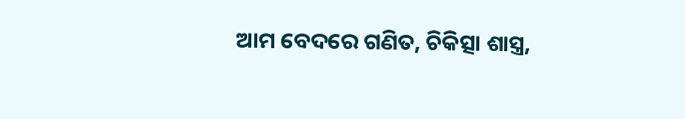ଆମ ବେଦରେ ଗଣିତ, ଚିକିତ୍ସା ଶାସ୍ତ୍ର,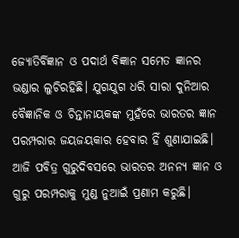ଜ୍ୟୋତିର୍ବିଜ୍ଞାନ ଓ ପଦାର୍ଥ ବିଜ୍ଞାନ ସମେତ ଜ୍ଞାନର ଭଣ୍ଡାର ଲୁଚିରହିଛି। ଯୁଗଯୁଗ ଧରି ସାରା ଦୁନିଆର ବୈଜ୍ଞାନିକ ଓ ଚିନ୍ତାନାୟକଙ୍କ ମୁହଁରେ ଭାରତର ଜ୍ଞାନ ପରମ୍ପରାର ଜୟଜୟକାର ହେବାର ହିଁ ଶୁଣାଯାଇଛି। ଆଜି ପବିତ୍ର ଗୁରୁଦିବସରେ ଭାରତର ଅନନ୍ୟ ଜ୍ଞାନ ଓ ଗୁରୁ ପରମ୍ପରାକୁ ମୁଣ୍ଡ ନୁଆଇଁ ପ୍ରଣାମ କରୁଛି।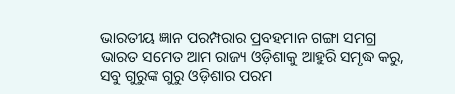ଭାରତୀୟ ଜ୍ଞାନ ପରମ୍ପରାର ପ୍ରବହମାନ ଗଙ୍ଗା ସମଗ୍ର ଭାରତ ସମେତ ଆମ ରାଜ୍ୟ ଓଡ଼ିଶାକୁ ଆହୁରି ସମୃଦ୍ଧ କରୁ, ସବୁ ଗୁରୁଙ୍କ ଗୁରୁ ଓଡ଼ିଶାର ପରମ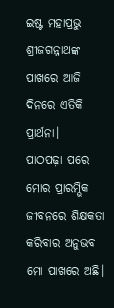ଇଷ୍ଟ ମହାପ୍ରଭୁ ଶ୍ରୀଜଗନ୍ନାଥଙ୍କ ପାଖରେ ଆଜି ଦିନରେ ଏତିକି ପ୍ରାର୍ଥନା।
ପାଠପଢ଼ା ପରେ ମୋର ପ୍ରାରମ୍ଭିକ ଜୀବନରେ ଶିକ୍ଷକତା କରିବାର ଅନୁଭବ ମୋ ପାଖରେ ଅଛି।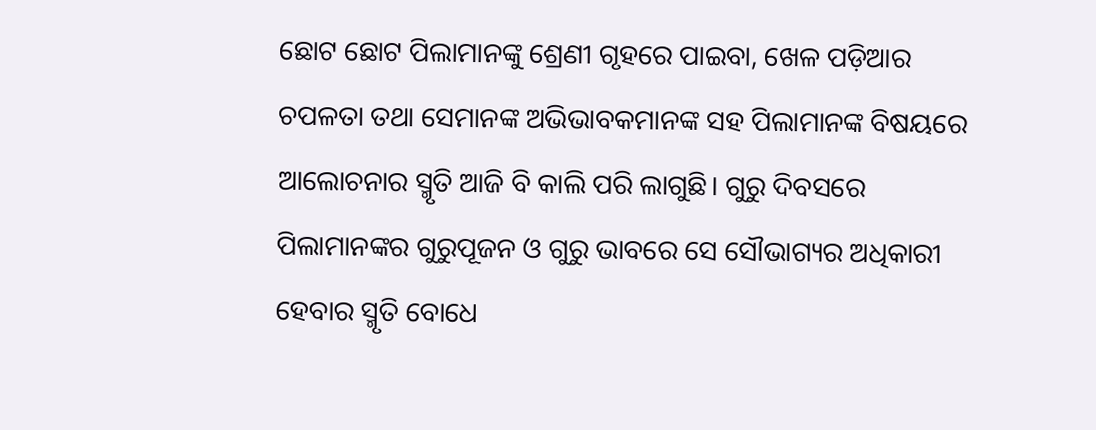ଛୋଟ ଛୋଟ ପିଲାମାନଙ୍କୁ ଶ୍ରେଣୀ ଗୃହରେ ପାଇବା, ଖେଳ ପଡ଼ିଆର ଚପଳତା ତଥା ସେମାନଙ୍କ ଅଭିଭାବକମାନଙ୍କ ସହ ପିଲାମାନଙ୍କ ବିଷୟରେ ଆଲୋଚନାର ସ୍ମୃତି ଆଜି ବି କାଲି ପରି ଲାଗୁଛି। ଗୁରୁ ଦିବସରେ ପିଲାମାନଙ୍କର ଗୁରୁପୂଜନ ଓ ଗୁରୁ ଭାବରେ ସେ ସୌଭାଗ୍ୟର ଅଧିକାରୀ ହେବାର ସ୍ମୃତି ବୋଧେ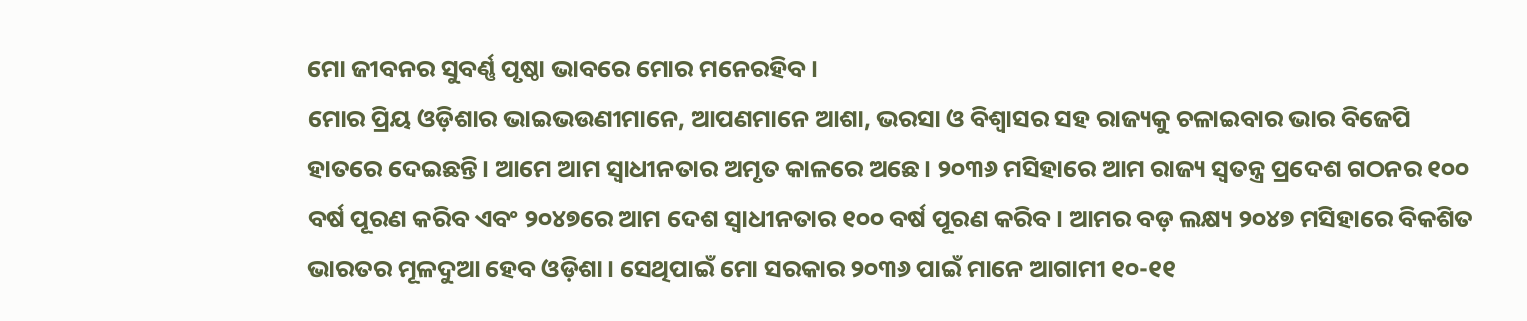ମୋ ଜୀବନର ସୁବର୍ଣ୍ଣ ପୃଷ୍ଠା ଭାବରେ ମୋର ମନେରହିବ।
ମୋର ପ୍ରିୟ ଓଡ଼ିଶାର ଭାଇଭଉଣୀମାନେ, ଆପଣମାନେ ଆଶା, ଭରସା ଓ ବିଶ୍ୱାସର ସହ ରାଜ୍ୟକୁ ଚଳାଇବାର ଭାର ବିଜେପି ହାତରେ ଦେଇଛନ୍ତି। ଆମେ ଆମ ସ୍ବାଧୀନତାର ଅମୃତ କାଳରେ ଅଛେ। ୨୦୩୬ ମସିହାରେ ଆମ ରାଜ୍ୟ ସ୍ବତନ୍ତ୍ର ପ୍ରଦେଶ ଗଠନର ୧୦୦ ବର୍ଷ ପୂରଣ କରିବ ଏବଂ ୨୦୪୭ରେ ଆମ ଦେଶ ସ୍ବାଧୀନତାର ୧୦୦ ବର୍ଷ ପୂରଣ କରିବ। ଆମର ବଡ଼ ଲକ୍ଷ୍ୟ ୨୦୪୭ ମସିହାରେ ବିକଶିତ ଭାରତର ମୂଳଦୁଆ ହେବ ଓଡ଼ିଶା। ସେଥିପାଇଁ ମୋ ସରକାର ୨୦୩୬ ପାଇଁ ମାନେ ଆଗାମୀ ୧୦-୧୧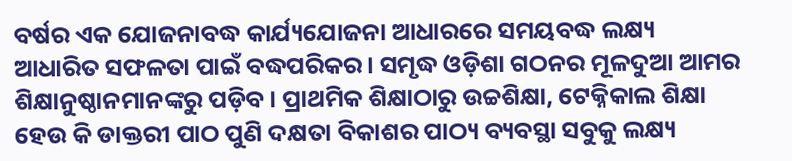ବର୍ଷର ଏକ ଯୋଜନାବଦ୍ଧ କାର୍ଯ୍ୟଯୋଜନା ଆଧାରରେ ସମୟବଦ୍ଧ ଲକ୍ଷ୍ୟ ଆଧାରିତ ସଫଳତା ପାଇଁ ବଦ୍ଧପରିକର। ସମୃଦ୍ଧ ଓଡ଼ିଶା ଗଠନର ମୂଳଦୁଆ ଆମର ଶିକ୍ଷାନୁଷ୍ଠାନମାନଙ୍କରୁ ପଡ଼ିବ। ପ୍ରାଥମିକ ଶିକ୍ଷାଠାରୁ ଉଚ୍ଚଶିକ୍ଷା, ଟେକ୍ନିକାଲ ଶିକ୍ଷା ହେଉ କି ଡାକ୍ତରୀ ପାଠ ପୁଣି ଦକ୍ଷତା ବିକାଶର ପାଠ୍ୟ ବ୍ୟବସ୍ଥା ସବୁକୁ ଲକ୍ଷ୍ୟ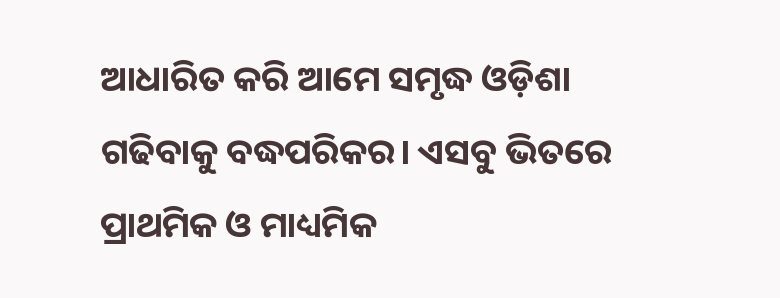ଆଧାରିତ କରି ଆମେ ସମୃଦ୍ଧ ଓଡ଼ିଶା ଗଢିବାକୁ ବଦ୍ଧପରିକର। ଏସବୁ ଭିତରେ ପ୍ରାଥମିକ ଓ ମାଧ୍ୟମିକ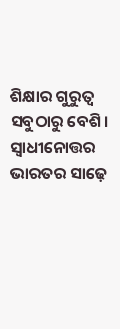ଶିକ୍ଷାର ଗୁରୁତ୍ୱ ସବୁଠାରୁ ବେଶି।
ସ୍ବାଧୀନୋତ୍ତର ଭାରତର ସାଢ଼େ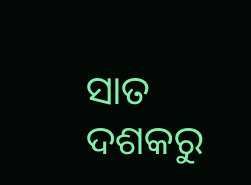ସାତ ଦଶକରୁ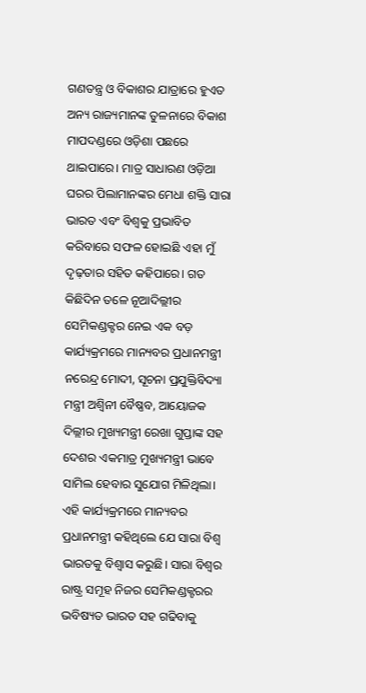ଗଣତନ୍ତ୍ର ଓ ବିକାଶର ଯାତ୍ରାରେ ହୁଏତ ଅନ୍ୟ ରାଜ୍ୟମାନଙ୍କ ତୁଳନାରେ ବିକାଶ ମାପଦଣ୍ଡରେ ଓଡ଼ିଶା ପଛରେ ଥାଇପାରେ। ମାତ୍ର ସାଧାରଣ ଓଡ଼ିଆ ଘରର ପିଲାମାନଙ୍କର ମେଧା ଶକ୍ତି ସାରା ଭାରତ ଏବଂ ବିଶ୍ୱକୁ ପ୍ରଭାବିତ କରିବାରେ ସଫଳ ହୋଇଛି ଏହା ମୁଁ ଦୃଢ଼ତାର ସହିତ କହିପାରେ। ଗତ କିଛିଦିନ ତଳେ ନୂଆଦିଲ୍ଲୀର ସେମିକଣ୍ଡକ୍ଟର ନେଇ ଏକ ବଡ଼ କାର୍ଯ୍ୟକ୍ରମରେ ମାନ୍ୟବର ପ୍ରଧାନମନ୍ତ୍ରୀ ନରେନ୍ଦ୍ର ମୋଦୀ, ସୂଚନା ପ୍ରଯୁକ୍ତିବିଦ୍ୟା ମନ୍ତ୍ରୀ ଅଶ୍ୱିନୀ ବୈଷ୍ଣବ, ଆୟୋଜକ ଦିଲ୍ଲୀର ମୁଖ୍ୟମନ୍ତ୍ରୀ ରେଖା ଗୁପ୍ତାଙ୍କ ସହ ଦେଶର ଏକମାତ୍ର ମୁଖ୍ୟମନ୍ତ୍ରୀ ଭାବେ ସାମିଲ ହେବାର ସୁଯୋଗ ମିଳିଥିଲା। ଏହି କାର୍ଯ୍ୟକ୍ରମରେ ମାନ୍ୟବର ପ୍ରଧାନମନ୍ତ୍ରୀ କହିଥିଲେ ଯେ ସାରା ବିଶ୍ୱ ଭାରତକୁ ବିଶ୍ୱାସ କରୁଛି। ସାରା ବିଶ୍ୱର ରାଷ୍ଟ୍ର ସମୂହ ନିଜର ସେମିକଣ୍ଡକ୍ଟରର ଭବିଷ୍ୟତ ଭାରତ ସହ ଗଢିବାକୁ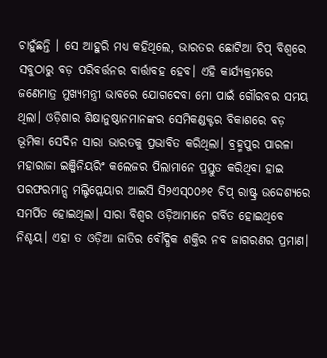ଚାହୁଁଛନ୍ତି । ସେ ଆହୁରି ମଧ୍ୟ କହିଥିଲେ, ଭାରତର ଛୋଟିଆ ଚିପ୍ ବିଶ୍ୱରେ ସବୁଠାରୁ ବଡ଼ ପରିବର୍ତ୍ତନର ବାର୍ତ୍ତାବହ ହେବ। ଏହି କାର୍ଯ୍ୟକ୍ରମରେ ଜଣେମାତ୍ର ମୁଖ୍ୟମନ୍ତ୍ରୀ ଭାବରେ ଯୋଗଦେବା ମୋ ପାଇଁ ଗୌରବର ସମୟ ଥିଲା। ଓଡ଼ିଶାର ଶିକ୍ଷାନୁଷ୍ଠାନମାନଙ୍କର ସେମିକଣ୍ଡକ୍ଟର ବିକାଶରେ ବଡ଼ ଭୂମିକା ସେଦିନ ସାରା ଭାରତକୁ ପ୍ରଭାବିତ କରିଥିଲା। ବ୍ରହ୍ମପୁର ପାରଳା ମହାରାଜା ଇଞ୍ଜିନିୟରିଂ କଲେଜର ପିଲାମାନେ ପ୍ରସ୍ତୁତ କରିଥିବା ହାଇ ପରଫରମାନ୍ସ ମଲ୍ଟିପ୍ଲେୟାର ଆଇସି ସି୨ଏସ୍୦୦୬୧ ଚିପ୍ ରାଷ୍ଟ୍ର ଉଦ୍ଦେଶ୍ୟରେ ସମର୍ପିତ ହୋଇଥିଲା। ସାରା ବିଶ୍ୱର ଓଡ଼ିଆମାନେ ଗର୍ବିତ ହୋଇଥିବେ ନିଶ୍ଚୟ। ଏହା ତ ଓଡ଼ିଆ ଜାତିର ବୌଦ୍ଧିକ ଶକ୍ତିର ନବ ଜାଗରଣର ପ୍ରମାଣ।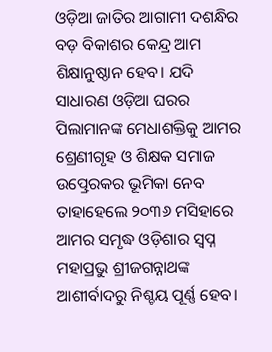ଓଡ଼ିଆ ଜାତିର ଆଗାମୀ ଦଶନ୍ଧିର ବଡ଼ ବିକାଶର କେନ୍ଦ୍ର ଆମ ଶିକ୍ଷାନୁଷ୍ଠାନ ହେବ। ଯଦି ସାଧାରଣ ଓଡ଼ିଆ ଘରର ପିଲାମାନଙ୍କ ମେଧାଶକ୍ତିକୁ ଆମର ଶ୍ରେଣୀଗୃହ ଓ ଶିକ୍ଷକ ସମାଜ ଉତ୍ପ୍ରେରକର ଭୂମିକା ନେବ ତାହାହେଲେ ୨୦୩୬ ମସିହାରେ ଆମର ସମୃଦ୍ଧ ଓଡ଼ିଶାର ସ୍ବପ୍ନ ମହାପ୍ରଭୁ ଶ୍ରୀଜଗନ୍ନାଥଙ୍କ ଆଶୀର୍ବାଦରୁ ନିଶ୍ଚୟ ପୂର୍ଣ୍ଣ ହେବ।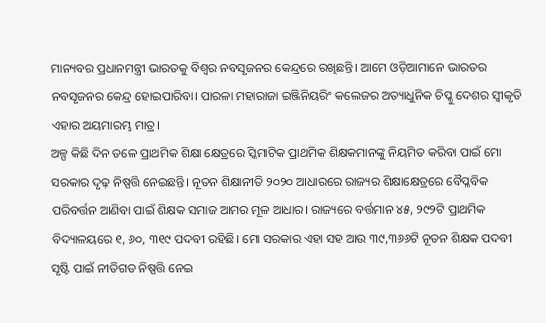ମାନ୍ୟବର ପ୍ରଧାନମନ୍ତ୍ରୀ ଭାରତକୁ ବିଶ୍ୱର ନବସୃଜନର କେନ୍ଦ୍ରରେ ରଖିଛନ୍ତି। ଆମେ ଓଡ଼ିଆମାନେ ଭାରତର ନବସୃଜନର କେନ୍ଦ୍ର ହୋଇପାରିବା। ପାରଳା ମହାରାଜା ଇଞ୍ଜିନିୟରିଂ କଲେଜର ଅତ୍ୟାଧୁନିକ ଚିପ୍କୁ ଦେଶର ସ୍ବୀକୃତି ଏହାର ଅୟମାରମ୍ଭ ମାତ୍ର।
ଅଳ୍ପ କିଛି ଦିନ ତଳେ ପ୍ରାଥମିକ ଶିକ୍ଷା କ୍ଷେତ୍ରରେ ସ୍କିମାଟିକ ପ୍ରାଥମିକ ଶିକ୍ଷକମାନଙ୍କୁ ନିୟମିତ କରିବା ପାଇଁ ମୋ ସରକାର ଦୃଢ଼ ନିଷ୍ପତ୍ତି ନେଇଛନ୍ତି। ନୂତନ ଶିକ୍ଷାନୀତି ୨୦୨୦ ଆଧାରରେ ରାଜ୍ୟର ଶିକ୍ଷାକ୍ଷେତ୍ରରେ ବୈପ୍ଳବିକ ପରିବର୍ତ୍ତନ ଆଣିବା ପାଇଁ ଶିକ୍ଷକ ସମାଜ ଆମର ମୂଳ ଆଧାର। ରାଜ୍ୟରେ ବର୍ତ୍ତମାନ ୪୫, ୨୯୨ଟି ପ୍ରାଥମିକ ବିଦ୍ୟାଳୟରେ ୧, ୬୦, ୩୧୯ ପଦବୀ ରହିଛି। ମୋ ସରକାର ଏହା ସହ ଆଉ ୩୯,୩୬୬ଟି ନୂତନ ଶିକ୍ଷକ ପଦବୀ ସୃଷ୍ଟି ପାଇଁ ନୀତିଗତ ନିଷ୍ପତ୍ତି ନେଇ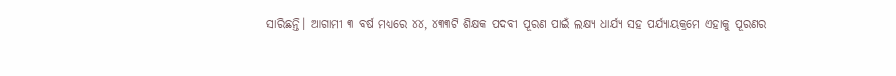ସାରିଛନ୍ତି। ଆଗାମୀ ୩ ବର୍ଷ ମଧ୍ୟରେ ୪୪, ୪୩୩ଟି ଶିକ୍ଷକ ପଦବୀ ପୂରଣ ପାଇଁ ଲକ୍ଷ୍ୟ ଧାର୍ଯ୍ୟ ସହ ପର୍ଯ୍ୟାୟକ୍ରମେ ଏହାକୁ ପୂରଣର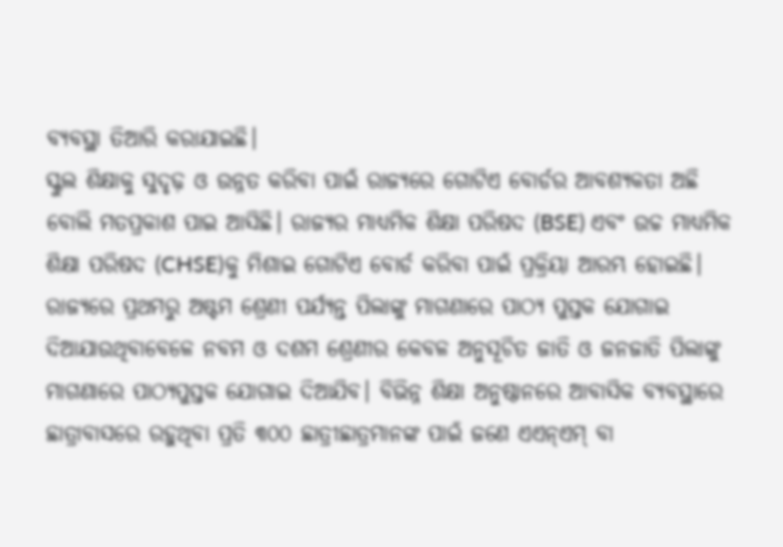ବ୍ୟବସ୍ଥା ତିଆରି କରାଯାଇଛି।
ସ୍କୁଲ ଶିକ୍ଷାକୁ ସୁଦୃଢ଼ ଓ ଉନ୍ନତ କରିବା ପାଇଁ ରାଜ୍ୟରେ ଗୋଟିଏ ବୋର୍ଡର ଆବଶ୍ୟକତା ଅଛି ବୋଲି ମତପ୍ରକାଶ ପାଇ ଆସିଛି। ରାଜ୍ୟର ମାଧ୍ୟମିକ ଶିକ୍ଷା ପରିଷଦ (BSE) ଏବଂ ଉଚ୍ଚ ମାଧ୍ୟମିକ ଶିକ୍ଷା ପରିଷଦ (CHSE)କୁ ମିଶାଇ ଗୋଟିଏ ବୋର୍ଡ କରିବା ପାଇଁ ପ୍ରକ୍ରିୟା ଆରମ୍ଭ ହୋଇଛି। ରାଜ୍ୟରେ ପ୍ରଥମରୁ ଅଷ୍ଟମ ଶ୍ରେଣୀ ପର୍ଯ୍ୟନ୍ତ ପିଲାଙ୍କୁ ମାଗଣାରେ ପାଠ୍ୟ ପୁସ୍ତକ ଯୋଗାଇ ଦିଆଯାଉଥିବାବେଳେ ନବମ ଓ ଦଶମ ଶ୍ରେଣୀର କେବଳ ଅନୁସୂଚିତ ଜାତି ଓ ଜନଜାତି ପିଲାଙ୍କୁ ମାଗଣାରେ ପାଠ୍ୟପୁସ୍ତକ ଯୋଗାଇ ଦିଆଯିବ। ବିଭିନ୍ନ ଶିକ୍ଷା ଅନୁଷ୍ଠାନରେ ଆବାସିକ ବ୍ୟବସ୍ଥାରେ ଛାତ୍ରାବାସରେ ରହୁଥିବା ପ୍ରତି ୩୦୦ ଛାତ୍ରୀଛାତ୍ରମାନଙ୍କ ପାଇଁ ଜଣେ ଏଏନ୍ଏମ୍ ବା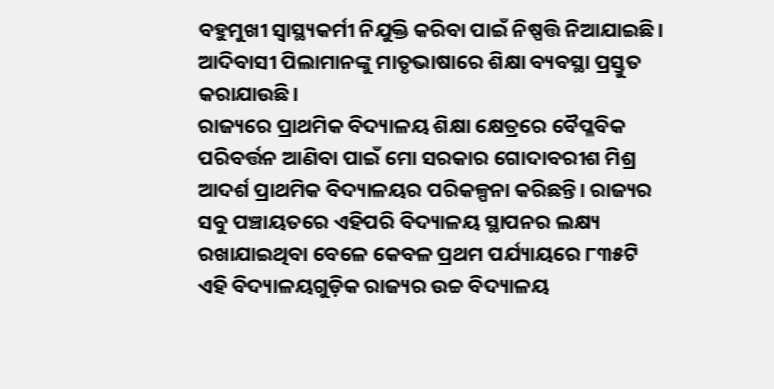ବହୁମୁଖୀ ସ୍ବାସ୍ଥ୍ୟକର୍ମୀ ନିଯୁକ୍ତି କରିବା ପାଇଁ ନିଷ୍ପତ୍ତି ନିଆଯାଇଛି। ଆଦିବାସୀ ପିଲାମାନଙ୍କୁ ମାତୃଭାଷାରେ ଶିକ୍ଷା ବ୍ୟବସ୍ଥା ପ୍ରସ୍ତୁତ କରାଯାଉଛି।
ରାଜ୍ୟରେ ପ୍ରାଥମିକ ବିଦ୍ୟାଳୟ ଶିକ୍ଷା କ୍ଷେତ୍ରରେ ବୈପ୍ଳବିକ ପରିବର୍ତ୍ତନ ଆଣିବା ପାଇଁ ମୋ ସରକାର ଗୋଦାବରୀଶ ମିଶ୍ର ଆଦର୍ଶ ପ୍ରାଥମିକ ବିଦ୍ୟାଳୟର ପରିକଳ୍ପନା କରିଛନ୍ତି। ରାଜ୍ୟର ସବୁ ପଞ୍ଚାୟତରେ ଏହିପରି ବିଦ୍ୟାଳୟ ସ୍ଥାପନର ଲକ୍ଷ୍ୟ ରଖାଯାଇଥିବା ବେଳେ କେବଳ ପ୍ରଥମ ପର୍ଯ୍ୟାୟରେ ୮୩୫ଟି ଏହି ବିଦ୍ୟାଳୟଗୁଡ଼ିକ ରାଜ୍ୟର ଉଚ୍ଚ ବିଦ୍ୟାଳୟ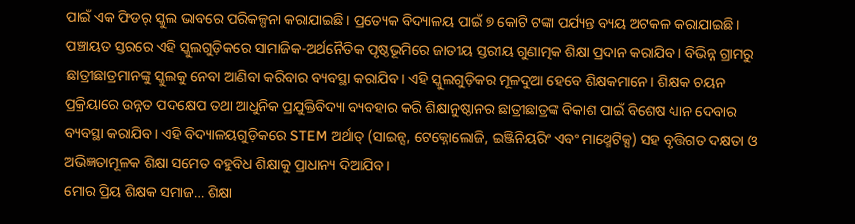ପାଇଁ ଏକ ଫିଡର୍ ସ୍କୁଲ ଭାବରେ ପରିକଳ୍ପନା କରାଯାଇଛି। ପ୍ରତ୍ୟେକ ବିଦ୍ୟାଳୟ ପାଇଁ ୭ କୋଟି ଟଙ୍କା ପର୍ଯ୍ୟନ୍ତ ବ୍ୟୟ ଅଟକଳ କରାଯାଇଛି।
ପଞ୍ଚାୟତ ସ୍ତରରେ ଏହି ସ୍କୁଲଗୁଡ଼ିକରେ ସାମାଜିକ-ଅର୍ଥନୈତିକ ପୃଷ୍ଠଭୂମିରେ ଜାତୀୟ ସ୍ତରୀୟ ଗୁଣାତ୍ମକ ଶିକ୍ଷା ପ୍ରଦାନ କରାଯିବ। ବିଭିନ୍ନ ଗ୍ରାମରୁ ଛାତ୍ରୀଛାତ୍ରମାନଙ୍କୁ ସ୍କୁଲକୁ ନେବା ଆଣିବା କରିବାର ବ୍ୟବସ୍ଥା କରାଯିବ। ଏହି ସ୍କୁଲଗୁଡ଼ିକର ମୂଳଦୁଆ ହେବେ ଶିକ୍ଷକମାନେ। ଶିକ୍ଷକ ଚୟନ ପ୍ରକ୍ରିୟାରେ ଉନ୍ନତ ପଦକ୍ଷେପ ତଥା ଆଧୁନିକ ପ୍ରଯୁକ୍ତିବିଦ୍ୟା ବ୍ୟବହାର କରି ଶିକ୍ଷାନୁଷ୍ଠାନର ଛାତ୍ରୀଛାତ୍ରଙ୍କ ବିକାଶ ପାଇଁ ବିଶେଷ ଧ୍ୟାନ ଦେବାର ବ୍ୟବସ୍ଥା କରାଯିବ। ଏହି ବିଦ୍ୟାଳୟଗୁଡ଼ିକରେ STEM ଅର୍ଥାତ୍ (ସାଇନ୍ସ, ଟେକ୍ନୋଲୋଜି, ଇଞ୍ଜିନିୟରିଂ ଏବଂ ମାଥ୍ମେଟିକ୍ସ) ସହ ବୃତ୍ତିଗତ ଦକ୍ଷତା ଓ ଅଭିଜ୍ଞତାମୂଳକ ଶିକ୍ଷା ସମେତ ବହୁବିଧ ଶିକ୍ଷାକୁ ପ୍ରାଧାନ୍ୟ ଦିଆଯିବ।
ମୋର ପ୍ରିୟ ଶିକ୍ଷକ ସମାଜ… ଶିକ୍ଷା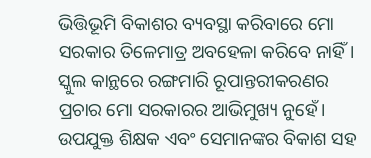ଭିତ୍ତିଭୂମି ବିକାଶର ବ୍ୟବସ୍ଥା କରିବାରେ ମୋ ସରକାର ତିଳେମାତ୍ର ଅବହେଳା କରିବେ ନାହିଁ। ସ୍କୁଲ କାନ୍ଥରେ ରଙ୍ଗମାରି ରୂପାନ୍ତରୀକରଣର ପ୍ରଚାର ମୋ ସରକାରର ଆଭିମୁଖ୍ୟ ନୁହେଁ। ଉପଯୁକ୍ତ ଶିକ୍ଷକ ଏବଂ ସେମାନଙ୍କର ବିକାଶ ସହ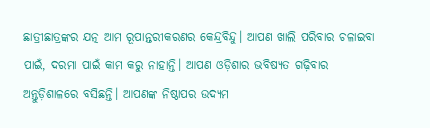ଛାତ୍ରୀଛାତ୍ରଙ୍କର ଯତ୍ନ ଆମ ରୂପାନ୍ତରୀକରଣର କେନ୍ଦ୍ରବିନ୍ଦୁ। ଆପଣ ଖାଲି ପରିବାର ଚଳାଇବା ପାଇଁ, ଦରମା ପାଇଁ କାମ କରୁ ନାହାନ୍ତି। ଆପଣ ଓଡ଼ିଶାର ଭବିଷ୍ୟତ ଗଢ଼ିବାର ଅନ୍ତୁଡ଼ିଶାଳରେ ବସିଛନ୍ତି। ଆପଣଙ୍କ ନିଷ୍ଠାପର ଉଦ୍ୟମ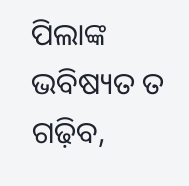ପିଲାଙ୍କ ଭବିଷ୍ୟତ ତ ଗଢ଼ିବ,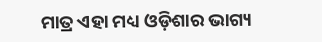ମାତ୍ର ଏହା ମଧ୍ୟ ଓଡ଼ିଶାର ଭାଗ୍ୟ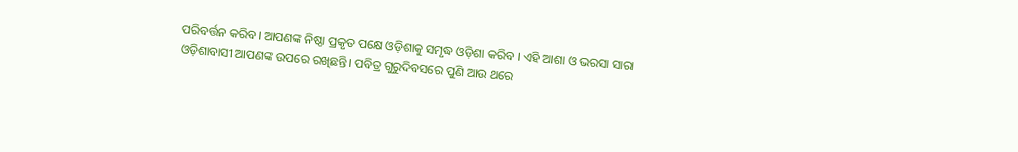ପରିବର୍ତ୍ତନ କରିବ। ଆପଣଙ୍କ ନିଷ୍ଠା ପ୍ରକୃତ ପକ୍ଷେ ଓଡ଼ିଶାକୁ ସମୃଦ୍ଧ ଓଡ଼ିଶା କରିବ । ଏହି ଆଶା ଓ ଭରସା ସାରା ଓଡ଼ିଶାବାସୀ ଆପଣଙ୍କ ଉପରେ ରଖିଛନ୍ତି। ପବିତ୍ର ଗୁରୁଦିବସରେ ପୁଣି ଆଉ ଥରେ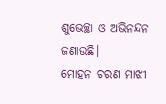ଶୁଭେଚ୍ଛା ଓ ଅଭିନନ୍ଦନ ଜଣାଉଛି।
ମୋହନ ଚରଣ ମାଝୀ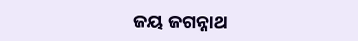ଜୟ ଜଗନ୍ନାଥ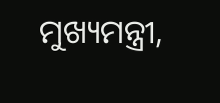ମୁଖ୍ୟମନ୍ତ୍ରୀ,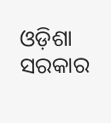ଓଡ଼ିଶା ସରକାର